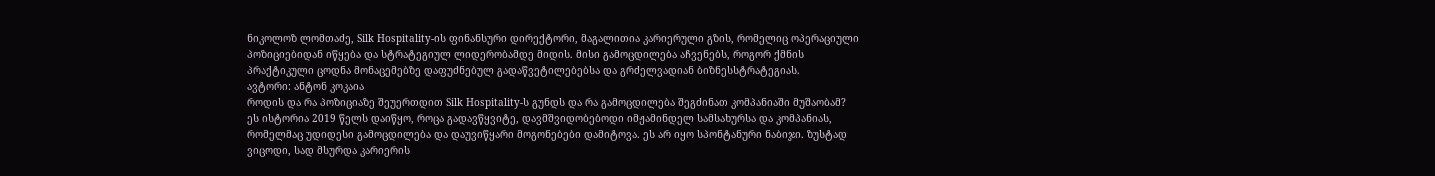ნიკოლოზ ლომთაძე, Silk Hospitality-ის ფინანსური დირექტორი, მაგალითია კარიერული გზის, რომელიც ოპერაციული პოზიციებიდან იწყება და სტრატეგიულ ლიდერობამდე მიდის. მისი გამოცდილება აჩვენებს, როგორ ქმნის პრაქტიკული ცოდნა მონაცემებზე დაფუძნებულ გადაწვეტილებებსა და გრძელვადიან ბიზნესსტრატეგიას.
ავტორი: ანტონ კოკაია
როდის და რა პოზიციაზე შეუერთდით Silk Hospitality-ს გუნდს და რა გამოცდილება შეგძინათ კომპანიაში მუშაობამ?
ეს ისტორია 2019 წელს დაიწყო, როცა გადავწყვიტე, დავმშვიდობებოდი იმჟამინდელ სამსახურსა და კომპანიას, რომელმაც უდიდესი გამოცდილება და დაუვიწყარი მოგონებები დამიტოვა. ეს არ იყო სპონტანური ნაბიჯი. ზუსტად ვიცოდი, სად მსურდა კარიერის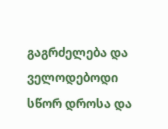გაგრძელება და ველოდებოდი სწორ დროსა და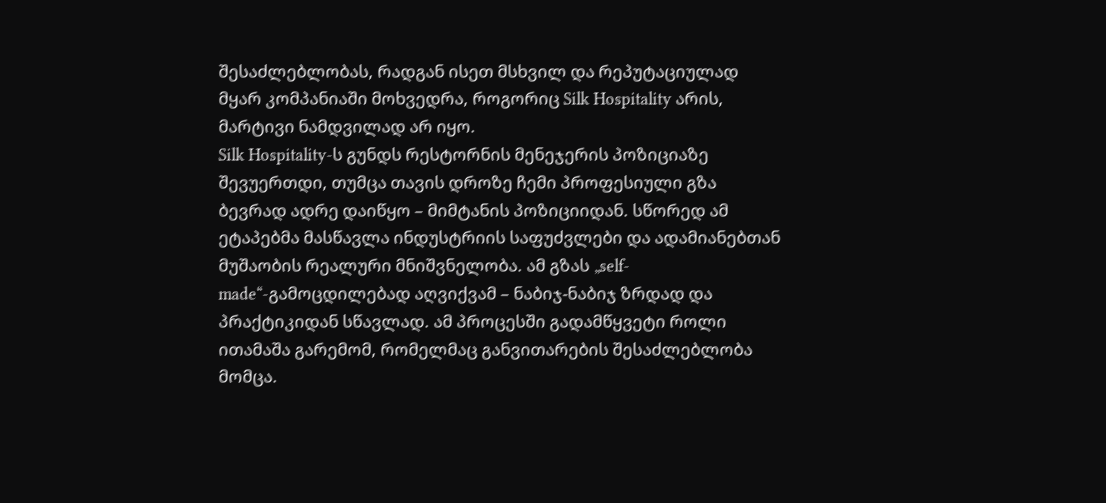შესაძლებლობას, რადგან ისეთ მსხვილ და რეპუტაციულად მყარ კომპანიაში მოხვედრა, როგორიც Silk Hospitality არის, მარტივი ნამდვილად არ იყო.
Silk Hospitality-ს გუნდს რესტორნის მენეჯერის პოზიციაზე შევუერთდი, თუმცა თავის დროზე ჩემი პროფესიული გზა ბევრად ადრე დაიწყო – მიმტანის პოზიციიდან. სწორედ ამ ეტაპებმა მასწავლა ინდუსტრიის საფუძვლები და ადამიანებთან მუშაობის რეალური მნიშვნელობა. ამ გზას „self-made“-გამოცდილებად აღვიქვამ – ნაბიჯ-ნაბიჯ ზრდად და პრაქტიკიდან სწავლად. ამ პროცესში გადამწყვეტი როლი ითამაშა გარემომ, რომელმაც განვითარების შესაძლებლობა მომცა.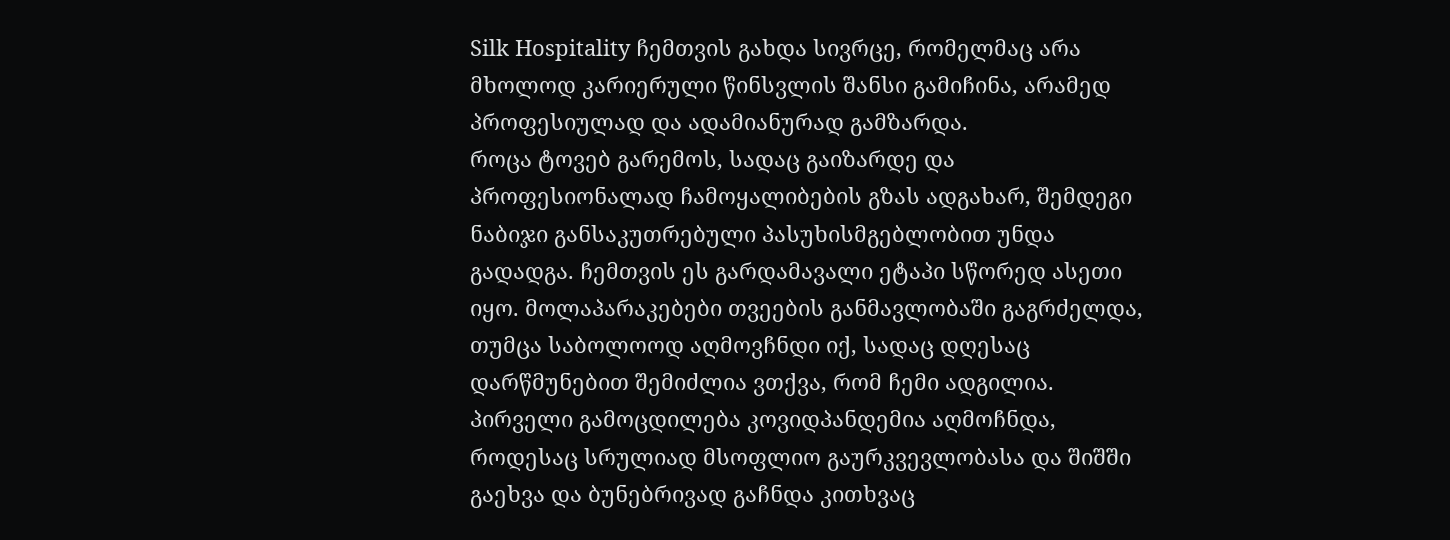Silk Hospitality ჩემთვის გახდა სივრცე, რომელმაც არა მხოლოდ კარიერული წინსვლის შანსი გამიჩინა, არამედ პროფესიულად და ადამიანურად გამზარდა.
როცა ტოვებ გარემოს, სადაც გაიზარდე და პროფესიონალად ჩამოყალიბების გზას ადგახარ, შემდეგი ნაბიჯი განსაკუთრებული პასუხისმგებლობით უნდა გადადგა. ჩემთვის ეს გარდამავალი ეტაპი სწორედ ასეთი იყო. მოლაპარაკებები თვეების განმავლობაში გაგრძელდა, თუმცა საბოლოოდ აღმოვჩნდი იქ, სადაც დღესაც დარწმუნებით შემიძლია ვთქვა, რომ ჩემი ადგილია.
პირველი გამოცდილება კოვიდპანდემია აღმოჩნდა, როდესაც სრულიად მსოფლიო გაურკვევლობასა და შიშში გაეხვა და ბუნებრივად გაჩნდა კითხვაც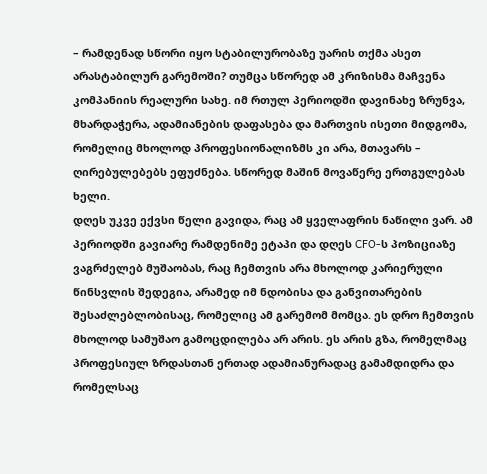– რამდენად სწორი იყო სტაბილურობაზე უარის თქმა ასეთ არასტაბილურ გარემოში? თუმცა სწორედ ამ კრიზისმა მაჩვენა კომპანიის რეალური სახე. იმ რთულ პერიოდში დავინახე ზრუნვა, მხარდაჭერა, ადამიანების დაფასება და მართვის ისეთი მიდგომა, რომელიც მხოლოდ პროფესიონალიზმს კი არა, მთავარს – ღირებულებებს ეფუძნება. სწორედ მაშინ მოვაწერე ერთგულებას ხელი.
დღეს უკვე ექვსი წელი გავიდა, რაც ამ ყველაფრის ნაწილი ვარ. ამ პერიოდში გავიარე რამდენიმე ეტაპი და დღეს CFO-ს პოზიციაზე ვაგრძელებ მუშაობას, რაც ჩემთვის არა მხოლოდ კარიერული წინსვლის შედეგია, არამედ იმ ნდობისა და განვითარების შესაძლებლობისაც, რომელიც ამ გარემომ მომცა. ეს დრო ჩემთვის მხოლოდ სამუშაო გამოცდილება არ არის. ეს არის გზა, რომელმაც პროფესიულ ზრდასთან ერთად ადამიანურადაც გამამდიდრა და რომელსაც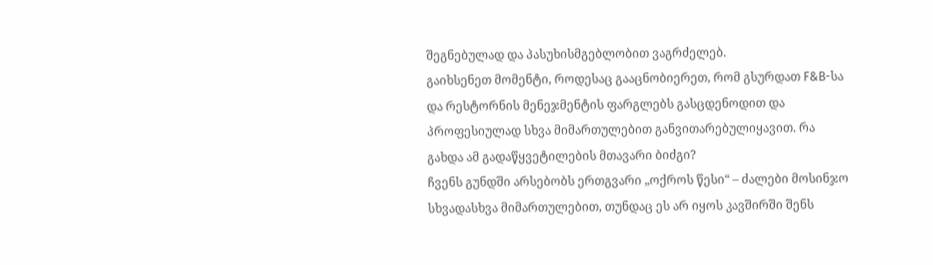შეგნებულად და პასუხისმგებლობით ვაგრძელებ.
გაიხსენეთ მომენტი, როდესაც გააცნობიერეთ, რომ გსურდათ F&B-სა და რესტორნის მენეჯმენტის ფარგლებს გასცდენოდით და პროფესიულად სხვა მიმართულებით განვითარებულიყავით. რა გახდა ამ გადაწყვეტილების მთავარი ბიძგი?
ჩვენს გუნდში არსებობს ერთგვარი „ოქროს წესი“ – ძალები მოსინჯო სხვადასხვა მიმართულებით, თუნდაც ეს არ იყოს კავშირში შენს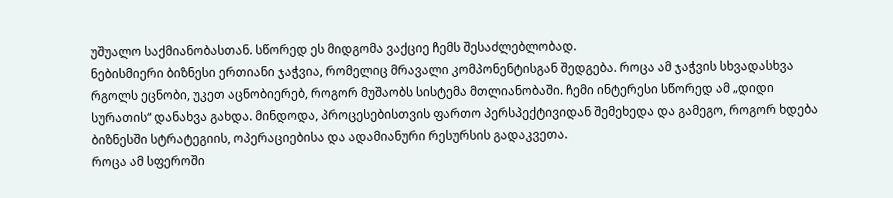უშუალო საქმიანობასთან. სწორედ ეს მიდგომა ვაქციე ჩემს შესაძლებლობად.
ნებისმიერი ბიზნესი ერთიანი ჯაჭვია, რომელიც მრავალი კომპონენტისგან შედგება. როცა ამ ჯაჭვის სხვადასხვა რგოლს ეცნობი, უკეთ აცნობიერებ, როგორ მუშაობს სისტემა მთლიანობაში. ჩემი ინტერესი სწორედ ამ „დიდი სურათის“ დანახვა გახდა. მინდოდა, პროცესებისთვის ფართო პერსპექტივიდან შემეხედა და გამეგო, როგორ ხდება ბიზნესში სტრატეგიის, ოპერაციებისა და ადამიანური რესურსის გადაკვეთა.
როცა ამ სფეროში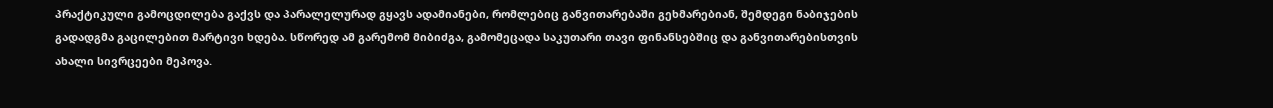პრაქტიკული გამოცდილება გაქვს და პარალელურად გყავს ადამიანები, რომლებიც განვითარებაში გეხმარებიან, შემდეგი ნაბიჯების გადადგმა გაცილებით მარტივი ხდება. სწორედ ამ გარემომ მიბიძგა, გამომეცადა საკუთარი თავი ფინანსებშიც და განვითარებისთვის ახალი სივრცეები მეპოვა.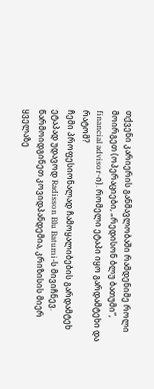თქვენი კარიერის განმავლობაში რამდენიმე როლი მოირგეთ (ოპერაციები, „რედისონ ბლუ ბათუმი“, financial advisor-ი). რომელი ეტაპი იყო გარდამტეხი და რატომ?
ჩემი პროფესიონალად ჩამოყალიბების გარდამტეხ ეტაპად უდავოდ Radisson Blu Batumi-ს მივიჩნევ. წარმოიდგინეთ კოვიდპანდემია, კრიზისის მიერ ყველაზე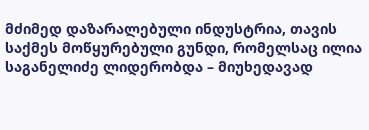მძიმედ დაზარალებული ინდუსტრია, თავის საქმეს მოწყურებული გუნდი, რომელსაც ილია საგანელიძე ლიდერობდა – მიუხედავად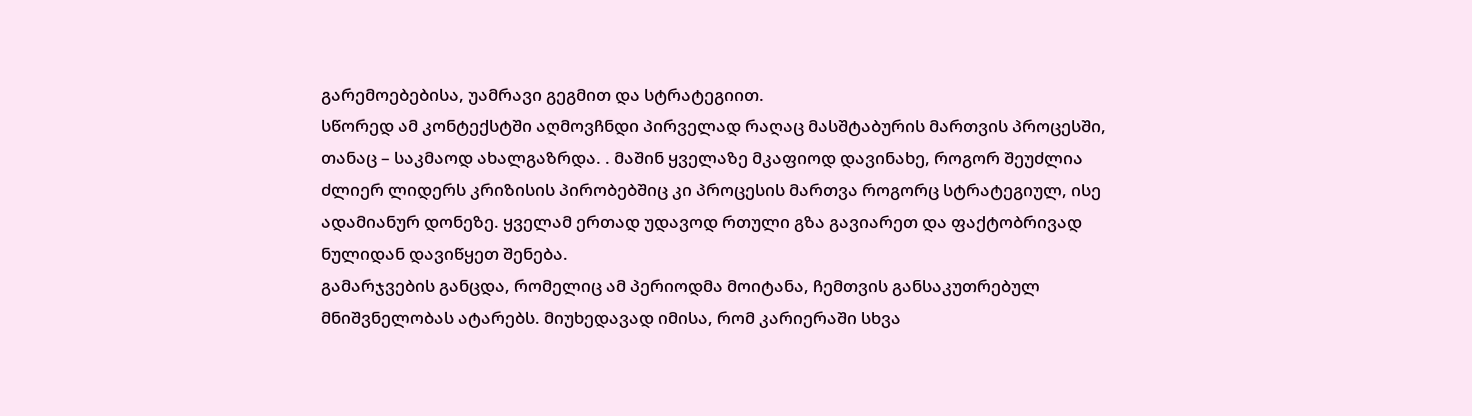გარემოებებისა, უამრავი გეგმით და სტრატეგიით.
სწორედ ამ კონტექსტში აღმოვჩნდი პირველად რაღაც მასშტაბურის მართვის პროცესში, თანაც – საკმაოდ ახალგაზრდა. . მაშინ ყველაზე მკაფიოდ დავინახე, როგორ შეუძლია ძლიერ ლიდერს კრიზისის პირობებშიც კი პროცესის მართვა როგორც სტრატეგიულ, ისე ადამიანურ დონეზე. ყველამ ერთად უდავოდ რთული გზა გავიარეთ და ფაქტობრივად ნულიდან დავიწყეთ შენება.
გამარჯვების განცდა, რომელიც ამ პერიოდმა მოიტანა, ჩემთვის განსაკუთრებულ მნიშვნელობას ატარებს. მიუხედავად იმისა, რომ კარიერაში სხვა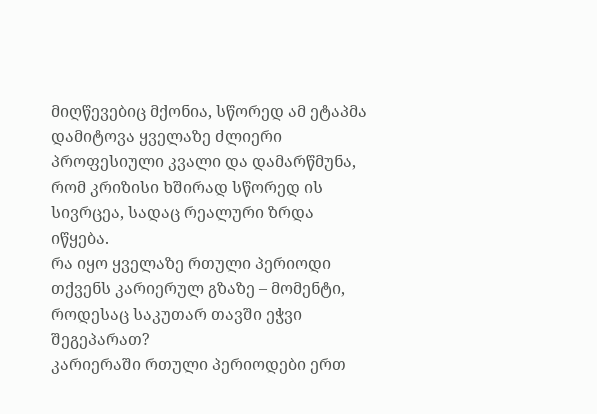მიღწევებიც მქონია, სწორედ ამ ეტაპმა დამიტოვა ყველაზე ძლიერი პროფესიული კვალი და დამარწმუნა, რომ კრიზისი ხშირად სწორედ ის სივრცეა, სადაც რეალური ზრდა იწყება.
რა იყო ყველაზე რთული პერიოდი თქვენს კარიერულ გზაზე – მომენტი, როდესაც საკუთარ თავში ეჭვი შეგეპარათ?
კარიერაში რთული პერიოდები ერთ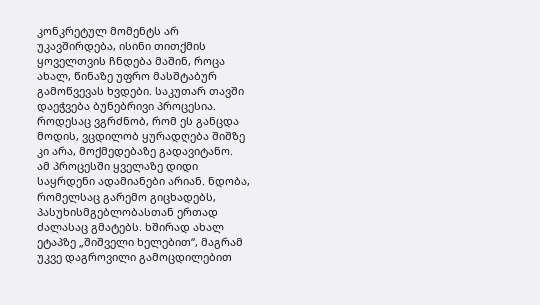კონკრეტულ მომენტს არ უკავშირდება, ისინი თითქმის ყოველთვის ჩნდება მაშინ, როცა ახალ, წინაზე უფრო მასშტაბურ გამოწვევას ხვდები. საკუთარ თავში დაეჭვება ბუნებრივი პროცესია. როდესაც ვგრძნობ, რომ ეს განცდა მოდის, ვცდილობ ყურადღება შიშზე კი არა, მოქმედებაზე გადავიტანო.
ამ პროცესში ყველაზე დიდი საყრდენი ადამიანები არიან. ნდობა, რომელსაც გარემო გიცხადებს, პასუხისმგებლობასთან ერთად ძალასაც გმატებს. ხშირად ახალ ეტაპზე „შიშველი ხელებით“, მაგრამ უკვე დაგროვილი გამოცდილებით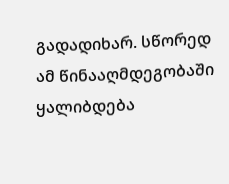გადადიხარ. სწორედ ამ წინააღმდეგობაში ყალიბდება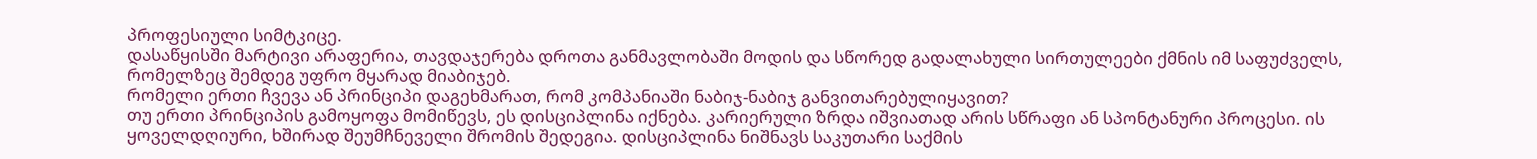პროფესიული სიმტკიცე.
დასაწყისში მარტივი არაფერია, თავდაჯერება დროთა განმავლობაში მოდის და სწორედ გადალახული სირთულეები ქმნის იმ საფუძველს, რომელზეც შემდეგ უფრო მყარად მიაბიჯებ.
რომელი ერთი ჩვევა ან პრინციპი დაგეხმარათ, რომ კომპანიაში ნაბიჯ-ნაბიჯ განვითარებულიყავით?
თუ ერთი პრინციპის გამოყოფა მომიწევს, ეს დისციპლინა იქნება. კარიერული ზრდა იშვიათად არის სწრაფი ან სპონტანური პროცესი. ის ყოველდღიური, ხშირად შეუმჩნეველი შრომის შედეგია. დისციპლინა ნიშნავს საკუთარი საქმის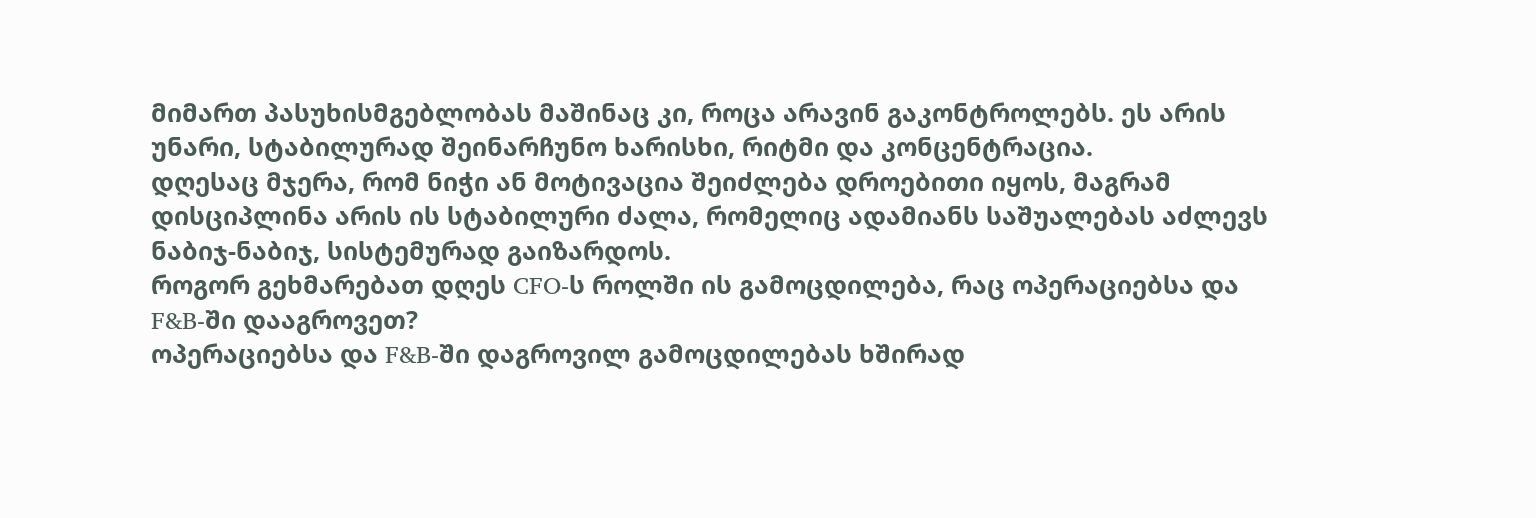მიმართ პასუხისმგებლობას მაშინაც კი, როცა არავინ გაკონტროლებს. ეს არის უნარი, სტაბილურად შეინარჩუნო ხარისხი, რიტმი და კონცენტრაცია.
დღესაც მჯერა, რომ ნიჭი ან მოტივაცია შეიძლება დროებითი იყოს, მაგრამ დისციპლინა არის ის სტაბილური ძალა, რომელიც ადამიანს საშუალებას აძლევს ნაბიჯ-ნაბიჯ, სისტემურად გაიზარდოს.
როგორ გეხმარებათ დღეს CFO-ს როლში ის გამოცდილება, რაც ოპერაციებსა და F&B-ში დააგროვეთ?
ოპერაციებსა და F&B-ში დაგროვილ გამოცდილებას ხშირად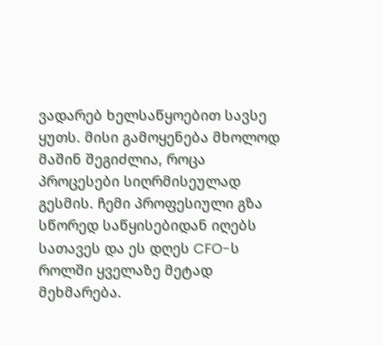ვადარებ ხელსაწყოებით სავსე ყუთს. მისი გამოყენება მხოლოდ მაშინ შეგიძლია, როცა პროცესები სიღრმისეულად გესმის. ჩემი პროფესიული გზა სწორედ საწყისებიდან იღებს სათავეს და ეს დღეს CFO-ს როლში ყველაზე მეტად მეხმარება.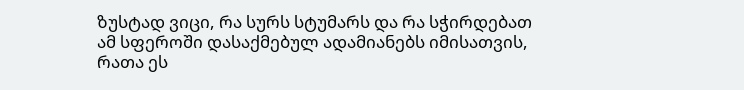ზუსტად ვიცი, რა სურს სტუმარს და რა სჭირდებათ ამ სფეროში დასაქმებულ ადამიანებს იმისათვის, რათა ეს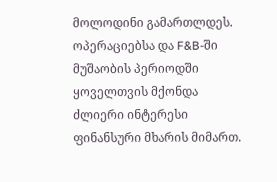მოლოდინი გამართლდეს.
ოპერაციებსა და F&B-ში მუშაობის პერიოდში ყოველთვის მქონდა ძლიერი ინტერესი ფინანსური მხარის მიმართ.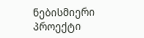ნებისმიერი პროექტი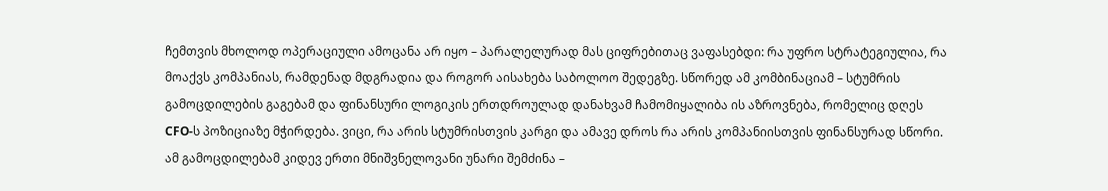ჩემთვის მხოლოდ ოპერაციული ამოცანა არ იყო – პარალელურად მას ციფრებითაც ვაფასებდი: რა უფრო სტრატეგიულია, რა მოაქვს კომპანიას, რამდენად მდგრადია და როგორ აისახება საბოლოო შედეგზე. სწორედ ამ კომბინაციამ – სტუმრის გამოცდილების გაგებამ და ფინანსური ლოგიკის ერთდროულად დანახვამ ჩამომიყალიბა ის აზროვნება, რომელიც დღეს CFO-ს პოზიციაზე მჭირდება. ვიცი, რა არის სტუმრისთვის კარგი და ამავე დროს რა არის კომპანიისთვის ფინანსურად სწორი.
ამ გამოცდილებამ კიდევ ერთი მნიშვნელოვანი უნარი შემძინა –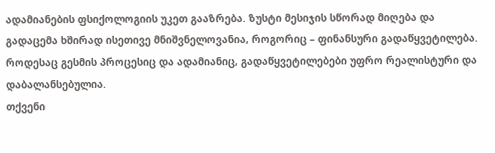ადამიანების ფსიქოლოგიის უკეთ გააზრება. ზუსტი მესიჯის სწორად მიღება და გადაცემა ხშირად ისეთივე მნიშვნელოვანია, როგორიც – ფინანსური გადაწყვეტილება. როდესაც გესმის პროცესიც და ადამიანიც, გადაწყვეტილებები უფრო რეალისტური და დაბალანსებულია.
თქვენი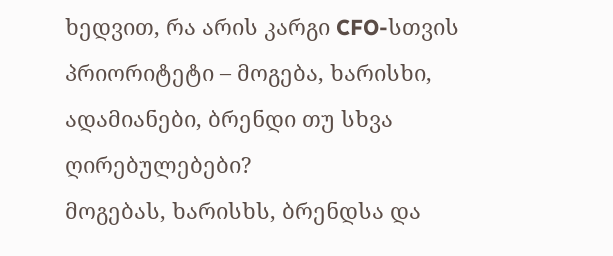ხედვით, რა არის კარგი CFO-სთვის პრიორიტეტი – მოგება, ხარისხი, ადამიანები, ბრენდი თუ სხვა ღირებულებები?
მოგებას, ხარისხს, ბრენდსა და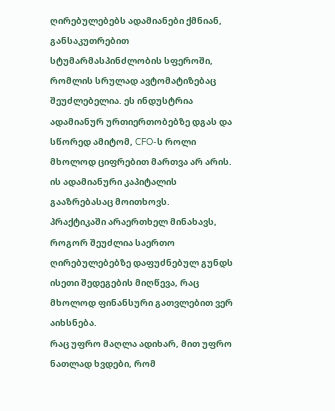ღირებულებებს ადამიანები ქმნიან, განსაკუთრებით სტუმარმასპინძლობის სფეროში, რომლის სრულად ავტომატიზებაც შეუძლებელია. ეს ინდუსტრია ადამიანურ ურთიერთობებზე დგას და სწორედ ამიტომ, CFO-ს როლი მხოლოდ ციფრებით მართვა არ არის. ის ადამიანური კაპიტალის გააზრებასაც მოითხოვს.
პრაქტიკაში არაერთხელ მინახავს, როგორ შეუძლია საერთო ღირებულებებზე დაფუძნებულ გუნდს ისეთი შედეგების მიღწევა, რაც მხოლოდ ფინანსური გათვლებით ვერ აიხსნება.
რაც უფრო მაღლა ადიხარ, მით უფრო ნათლად ხვდები, რომ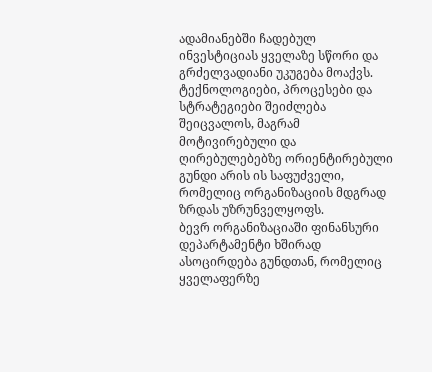ადამიანებში ჩადებულ ინვესტიციას ყველაზე სწორი და გრძელვადიანი უკუგება მოაქვს. ტექნოლოგიები, პროცესები და სტრატეგიები შეიძლება შეიცვალოს, მაგრამ მოტივირებული და ღირებულებებზე ორიენტირებული გუნდი არის ის საფუძველი, რომელიც ორგანიზაციის მდგრად ზრდას უზრუნველყოფს.
ბევრ ორგანიზაციაში ფინანსური დეპარტამენტი ხშირად ასოცირდება გუნდთან, რომელიც ყველაფერზე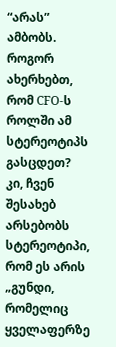“არას” ამბობს. როგორ ახერხებთ, რომ CFO-ს როლში ამ სტერეოტიპს გასცდეთ?
კი, ჩვენ შესახებ არსებობს სტერეოტიპი, რომ ეს არის „გუნდი, რომელიც ყველაფერზე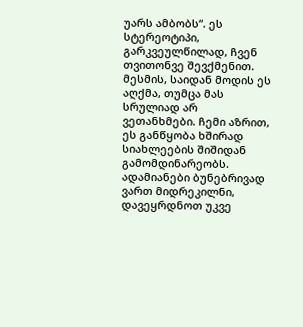უარს ამბობს“. ეს სტერეოტიპი, გარკვეულწილად, ჩვენ თვითონვე შევქმენით. მესმის, საიდან მოდის ეს აღქმა, თუმცა მას სრულიად არ ვეთანხმები. ჩემი აზრით, ეს განწყობა ხშირად სიახლეების შიშიდან გამომდინარეობს. ადამიანები ბუნებრივად ვართ მიდრეკილნი, დავეყრდნოთ უკვე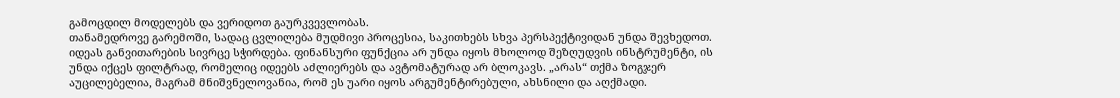გამოცდილ მოდელებს და ვერიდოთ გაურკვევლობას.
თანამედროვე გარემოში, სადაც ცვლილება მუდმივი პროცესია, საკითხებს სხვა პერსპექტივიდან უნდა შევხედოთ. იდეას განვითარების სივრცე სჭირდება. ფინანსური ფუნქცია არ უნდა იყოს მხოლოდ შეზღუდვის ინსტრუმენტი, ის უნდა იქცეს ფილტრად, რომელიც იდეებს აძლიერებს და ავტომატურად არ ბლოკავს. „არას“ თქმა ზოგჯერ აუცილებელია, მაგრამ მნიშვნელოვანია, რომ ეს უარი იყოს არგუმენტირებული, ახსნილი და აღქმადი.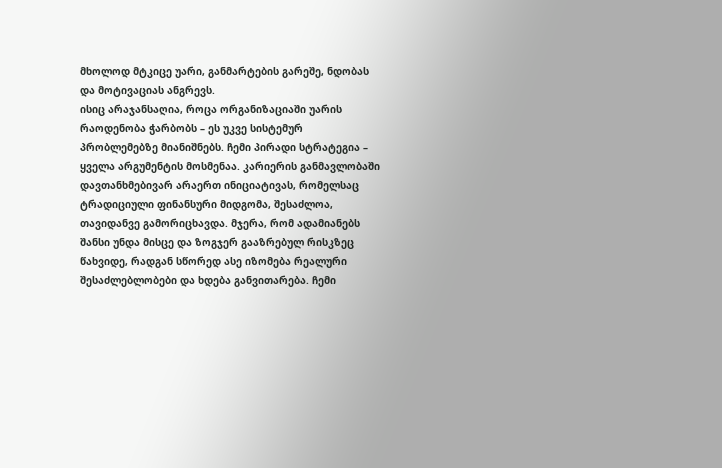მხოლოდ მტკიცე უარი, განმარტების გარეშე, ნდობას და მოტივაციას ანგრევს.
ისიც არაჯანსაღია, როცა ორგანიზაციაში უარის რაოდენობა ჭარბობს – ეს უკვე სისტემურ პრობლემებზე მიანიშნებს. ჩემი პირადი სტრატეგია – ყველა არგუმენტის მოსმენაა. კარიერის განმავლობაში დავთანხმებივარ არაერთ ინიციატივას, რომელსაც ტრადიციული ფინანსური მიდგომა, შესაძლოა, თავიდანვე გამორიცხავდა. მჯერა, რომ ადამიანებს შანსი უნდა მისცე და ზოგჯერ გააზრებულ რისკზეც წახვიდე, რადგან სწორედ ასე იზომება რეალური შესაძლებლობები და ხდება განვითარება. ჩემი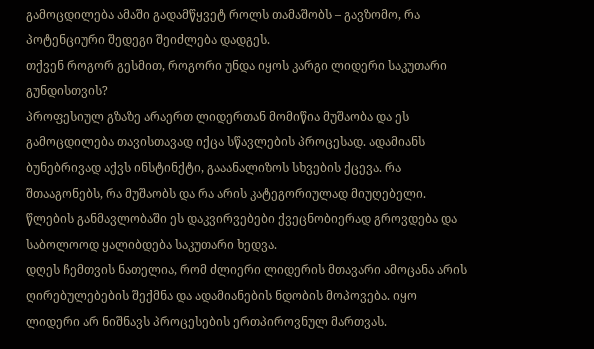გამოცდილება ამაში გადამწყვეტ როლს თამაშობს – გავზომო, რა პოტენციური შედეგი შეიძლება დადგეს.
თქვენ როგორ გესმით, როგორი უნდა იყოს კარგი ლიდერი საკუთარი გუნდისთვის?
პროფესიულ გზაზე არაერთ ლიდერთან მომიწია მუშაობა და ეს გამოცდილება თავისთავად იქცა სწავლების პროცესად. ადამიანს ბუნებრივად აქვს ინსტინქტი, გააანალიზოს სხვების ქცევა. რა შთააგონებს, რა მუშაობს და რა არის კატეგორიულად მიუღებელი. წლების განმავლობაში ეს დაკვირვებები ქვეცნობიერად გროვდება და საბოლოოდ ყალიბდება საკუთარი ხედვა.
დღეს ჩემთვის ნათელია, რომ ძლიერი ლიდერის მთავარი ამოცანა არის ღირებულებების შექმნა და ადამიანების ნდობის მოპოვება. იყო ლიდერი არ ნიშნავს პროცესების ერთპიროვნულ მართვას.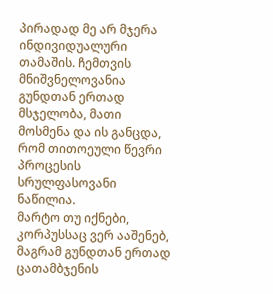პირადად მე არ მჯერა ინდივიდუალური თამაშის. ჩემთვის მნიშვნელოვანია გუნდთან ერთად მსჯელობა, მათი მოსმენა და ის განცდა, რომ თითოეული წევრი პროცესის სრულფასოვანი ნაწილია.
მარტო თუ იქნები, კორპუსსაც ვერ ააშენებ, მაგრამ გუნდთან ერთად ცათამბჯენის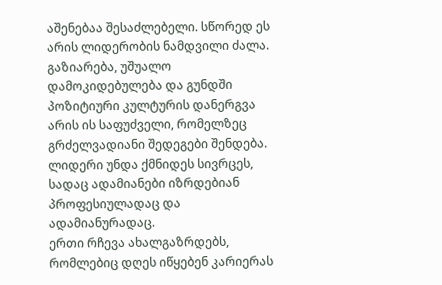აშენებაა შესაძლებელი. სწორედ ეს არის ლიდერობის ნამდვილი ძალა. გაზიარება, უშუალო დამოკიდებულება და გუნდში პოზიტიური კულტურის დანერგვა არის ის საფუძველი, რომელზეც გრძელვადიანი შედეგები შენდება. ლიდერი უნდა ქმნიდეს სივრცეს, სადაც ადამიანები იზრდებიან პროფესიულადაც და ადამიანურადაც.
ერთი რჩევა ახალგაზრდებს, რომლებიც დღეს იწყებენ კარიერას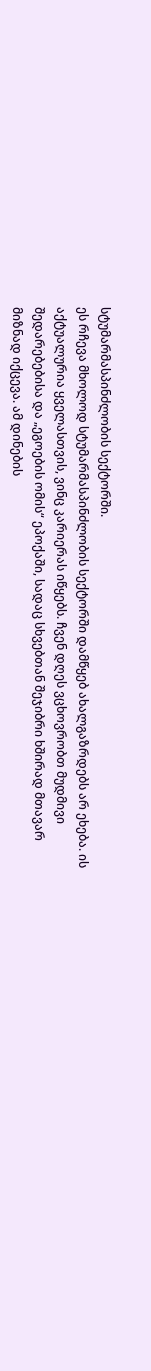სტუმარმასპინძლობის სექტორში.
ეს რჩევა მხოლოდ სტუმარმასპინძლობის სექტორში დამწყებ ახალგაზრდებს არ ეხება. ის აქტუალურია ყველასთვის, ვინც კარიერას იწყებს. ჩვენ დღეს ვცხოვრობთ მუდმივი შედარებებისა და „ეგოების ომის“ ეპოქაში, სადაც სხვებთან შეჯიბრი ხშირად მთავარ მიზნად იქცევა. ამ დინების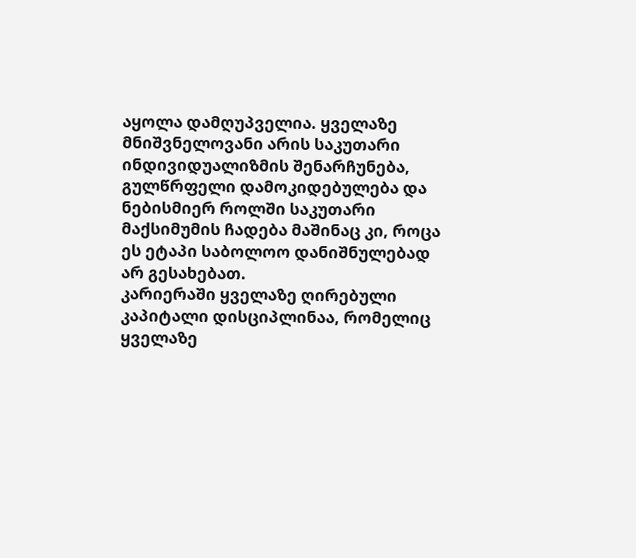აყოლა დამღუპველია. ყველაზე მნიშვნელოვანი არის საკუთარი ინდივიდუალიზმის შენარჩუნება, გულწრფელი დამოკიდებულება და ნებისმიერ როლში საკუთარი მაქსიმუმის ჩადება მაშინაც კი, როცა ეს ეტაპი საბოლოო დანიშნულებად არ გესახებათ.
კარიერაში ყველაზე ღირებული კაპიტალი დისციპლინაა, რომელიც ყველაზე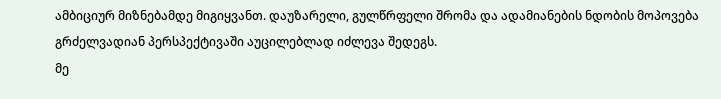ამბიციურ მიზნებამდე მიგიყვანთ. დაუზარელი, გულწრფელი შრომა და ადამიანების ნდობის მოპოვება გრძელვადიან პერსპექტივაში აუცილებლად იძლევა შედეგს.
მე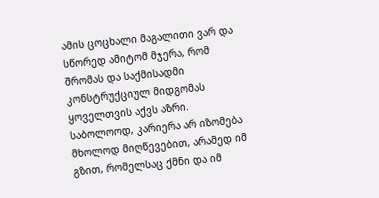ამის ცოცხალი მაგალითი ვარ და სწორედ ამიტომ მჯერა, რომ შრომას და საქმისადმი კონსტრუქციულ მიდგომას ყოველთვის აქვს აზრი. საბოლოოდ, კარიერა არ იზომება მხოლოდ მიღწევებით, არამედ იმ გზით, რომელსაც ქმნი და იმ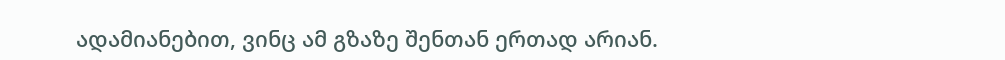ადამიანებით, ვინც ამ გზაზე შენთან ერთად არიან.